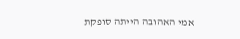אמי האהובה הייתה סופקת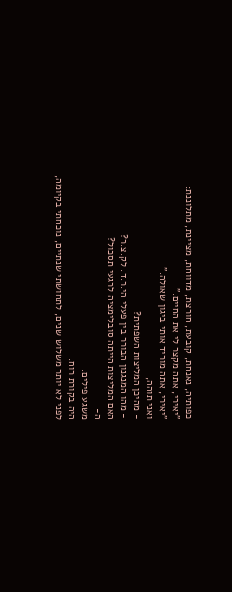כפותיה, נאנחת, קובעת, חורצת, מדווחת, מציינת, מתלוננת:
"יאירי, אתה מקצר לי את החיים."
"יאירי, אתה מוריד אותי ביגון שאולה."
ואני תוהה,
- מהיכן המליצות השפתית?
- מהו המנגנון הבורר בין פעלי הי.ר.ד. לק.צ.ר?
האם המליצות הייתה סובלימציה לרגעי תסכול?
ה-
משגע פילים.
היה בקורת רוח.
לפני לא יותר משלוש שנים, לתחושתי שנתיים, נוכחתי בקיומה,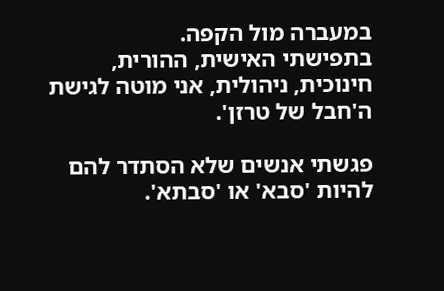במעברה מול הקפה.
בתפישתי האישית, ההורית, חינוכית, ניהולית, אני מוטה לגישת ה'חבל של טרזן'.

פגשתי אנשים שלא הסתדר להם להיות 'סבא' או 'סבתא'.